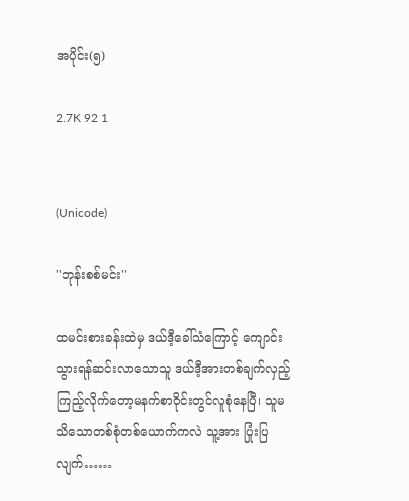အပိုင်း(၅)

2.7K 92 1


(Unicode)

''ဘုန်းစစ်မင်း''

ထမင်းစားခန်းထဲမှ ဒယ်ဒီ့ခေါ်သံကြောင့် ကျောင်းသွားရန်ဆင်းလာသောသူ ဒယ်ဒီ့အားတစ်ချက်လှည့်ကြည့်လိုက်တော့မနက်စာဝိုင်းတွင်လူစုံနေပြီ၊ သူမသိသောတစ်စုံတစ်ယောက်ကလဲ သူ့အား ပြုံးပြလျက်……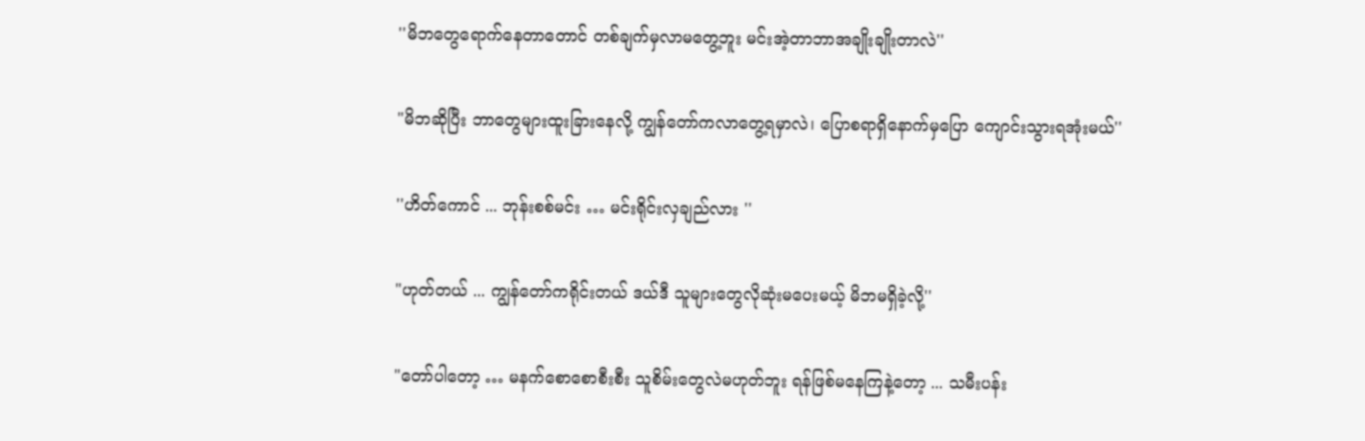''မိဘတွေရောက်နေတာတောင် တစ်ချက်မှလာမတွေ့ဘူး မင်းအဲ့တာဘာအချိုးချိုးတာလဲ''

"မိဘဆိုပြီး ဘာတွေများထူးခြားနေလို့ ကျွန်တော်ကလာတွေ့ရမှာလဲ၊ ပြောစရာရှိနောက်မှပြော ကျောင်းသွားရအုံးမယ်''

''ဟိတ်ကောင် ... ဘုန်းစစ်မင်း … မင်းရိုင်းလှချည်လား ''

"ဟုတ်တယ် ... ကျွန်တော်ကရိုင်းတယ် ဒယ်ဒီ သူများတွေလိုဆုံးမပေးမယ့် မိဘမရှိခဲ့လို့''

"တော်ပါတော့ … မနက်စောစောစီးစီး သူစိမ်းတွေလဲမဟုတ်ဘူး ရန်ဖြစ်မနေကြနဲ့တော့ ... သမီးပန်း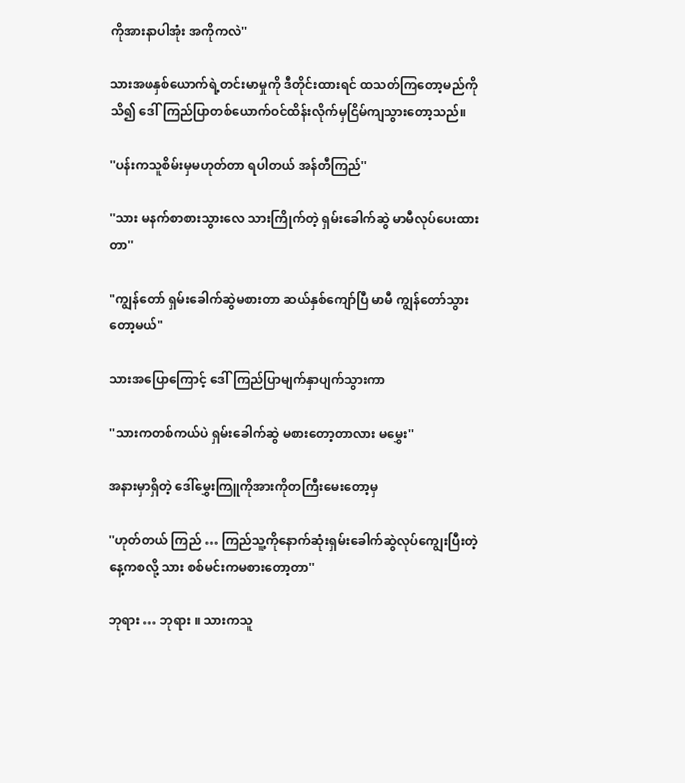ကိုအားနာပါအုံး အကိုကလဲ''

သားအဖနှစ်ယောက်ရဲ့တင်းမာမှုကို ဒီတိုင်းထားရင် ထသတ်ကြ‌တော့မည်ကိုသိ၍ ဒေါ်ကြည်ပြာတစ်ယောက်ဝင်ထိန်းလိုက်မှငြိမ်ကျသွားတော့သည်။

''ပန်းကသူစိမ်းမှမဟုတ်တာ ရပါတယ် အန်တီကြည်''

''သား မနက်စာစားသွားလေ သားကြိုက်တဲ့ ရှမ်းခေါက်ဆွဲ မာမီလုပ်ပေးထားတာ''

"ကျွန်တော် ရှမ်းခေါက်ဆွဲမစားတာ ဆယ်နှစ်ကျော်ပြီ မာမီ ကျွန်တော်သွားတော့မယ်"

သားအပြောကြောင့် ဒေါ်ကြည်ပြာမျက်နှာပျက်သွားကာ

''သားကတစ်ကယ်ပဲ ရှမ်း‌ခေါက်ဆွဲ မစားတော့တာလား မမွှေး''

အနားမှာရှိတဲ့ ဒေါ်မွှေးကြူကိုအားကိုတကြီးမေးတော့မှ

''ဟုတ်တယ် ကြည် … ကြည်သူ့ကိုနောက်ဆုံးရှမ်းခေါက်ဆွဲလုပ်ကျွေးပြီးတဲ့နေ့ကစလို့ သား စစ်မင်းကမစားတော့တာ''

ဘုရား … ဘုရား ။ သားကသူ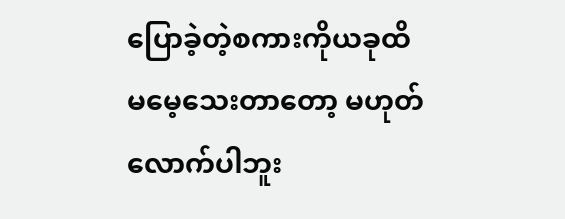ပြောခဲ့တဲ့စကားကိုယခုထိမမေ့သေးတာတော့ မဟုတ်လောက်ပါဘူး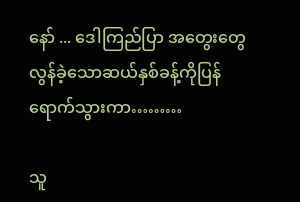နော် ... ဒေါကြည်ပြာ အတွေးတွေလွန်ခဲ့သောဆယ်နှစ်ခန့်ကိုပြန်ရောက်သွားကာ………

သူ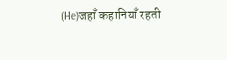(He)जहाँ कहानियाँ रहती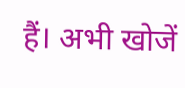हैं। अभी खोजें